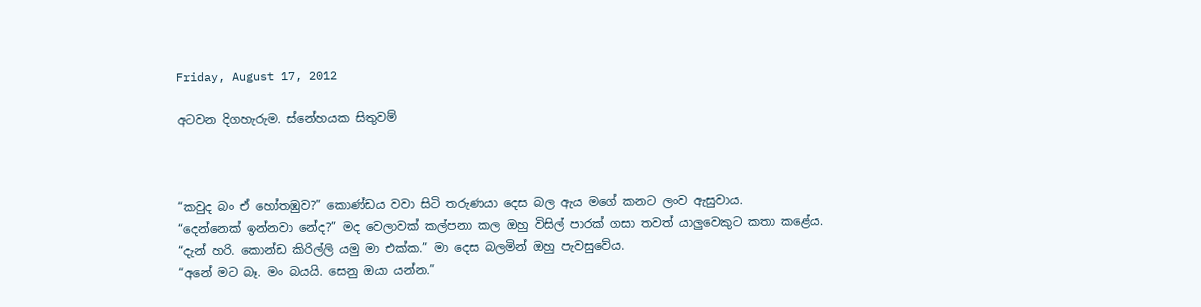Friday, August 17, 2012

අටවන දිගහැරුම. ස්නේහයක සිතුවම්



“කවුද බං ඒ හෝතඹුව?” කොණ්ඩය වවා සිටි තරුණයා දෙස බල ඇය මගේ කනට ලංව ඇසුවාය.
“දෙන්නෙක් ඉන්නවා නේද?” මද වෙලාවක් කල්පනා කල ඔහු විසිල් පාරක් ගසා තවත් යාලුවෙකුට කතා කළේය.
“දැන් හරි. කොන්ඩ කිරිල්ලි යමු මා එක්ක.” මා දෙස බලමින් ඔහු පැවසුවේය.
“අනේ මට බෑ. මං බයයි. සෙනු ඔයා යන්න.”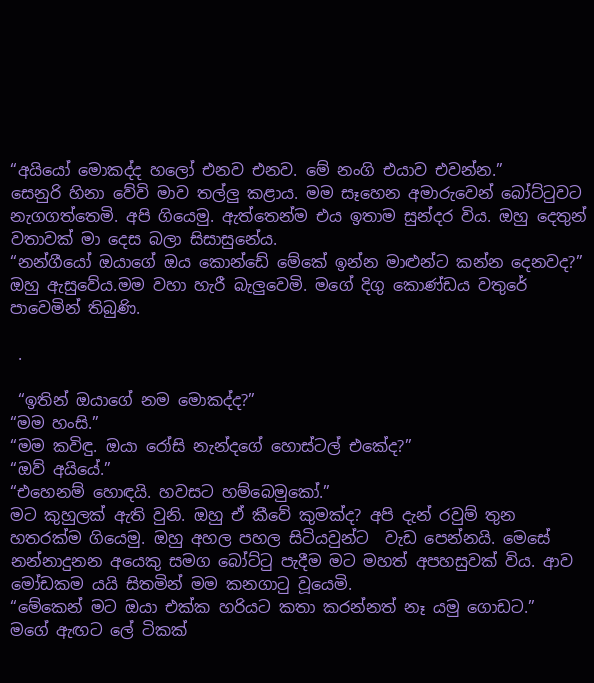“අයියෝ මොකද්ද හලෝ එනව එනව. මේ නංගි එයාව එවන්න.”
සෙනුරි හිනා වේවි මාව තල්ලු කළාය. මම සෑහෙන අමාරුවෙන් බෝට්ටුවට නැගගත්තෙමි. අපි ගියෙමු. ඇත්තෙන්ම එය ඉතාම සුන්දර විය. ඔහු දෙතුන් වතාවක් මා දෙස බලා සිසාසුනේය.
“නන්ගීයෝ ඔයාගේ ඔය කොන්ඩේ මේකේ ඉන්න මාළුන්ට කන්න දෙනවද?” ඔහු ඇසුවේය.මම වහා හැරී බැලුවෙමි. මගේ දිගු කොණ්ඩය වතුරේ පාවෙමින් තිබුණි.

 .

 “ඉතින් ඔයාගේ නම මොකද්ද?”
“මම හංසි.”
“මම කවිඳු. ඔයා රෝසි නැන්දගේ හොස්ටල් එකේද?”
“ඔව් අයියේ.”
“එහෙනම් හොඳයි. හවසට හම්බෙමුකෝ.”
මට කුහුලක් ඇති වුනි. ඔහු ඒ කීවේ කුමක්ද? අපි දැන් රවුම් තුන හතරක්ම ගියෙමු. ඔහු අහල පහල සිටියවුන්ට  වැඩ පෙන්නයි. මෙසේ නන්නාදුනන අයෙකු සමග බෝට්ටු පැදීම මට මහත් අපහසුවක් විය. ආව මෝඩකම යයි සිතමින් මම කනගාටු වූයෙමි.
“මේකෙන් මට ඔයා එක්ක හරියට කතා කරන්නත් නෑ යමු ගොඩට.”
මගේ ඇඟට ලේ ටිකක්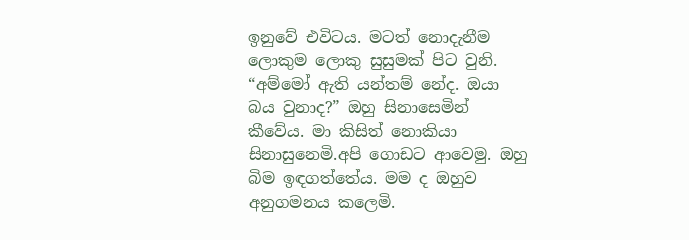ඉනුවේ එවිටය. මටත් නොදැනීම ලොකුම ලොකු සුසුමක් පිට වුනි.
“අම්මෝ ඇති යන්තම් නේද. ඔයා බය වුනාද?” ඔහු සිනාසෙමින් කීවේය. මා කිසිත් නොකියා සිනාසුනෙමි.අපි ගොඩට ආවෙමු. ඔහු බිම ඉඳගත්තේය. මම ද ඔහුව අනුගමනය කලෙමි.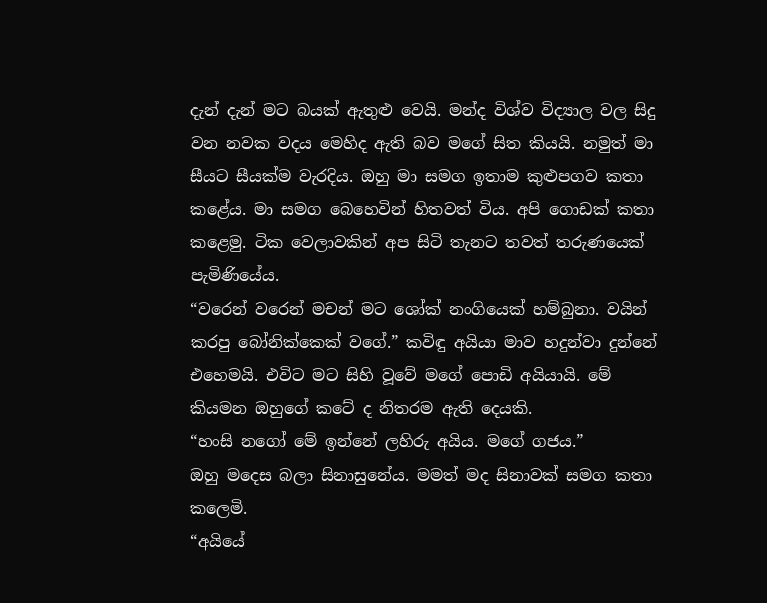දැන් දැන් මට බයක් ඇතුළු වෙයි. මන්ද විශ්ව විද්‍යාල වල සිදු වන නවක වදය මෙහිද ඇති බව මගේ සිත කියයි. නමුත් මා සීයට සීයක්ම වැරදිය. ඔහු මා සමග ඉතාම කුළුපගව කතා කළේය. මා සමග බෙහෙවින් හිතවත් විය. අපි ගොඩක් කතා කළෙමු. ටික වෙලාවකින් අප සිටි තැනට තවත් තරුණයෙක් පැමිණියේය.
“වරෙන් වරෙන් මචන් මට ශෝක් නංගියෙක් හම්බුනා. වයින් කරපු බෝනික්කෙක් වගේ.” කවිඳු අයියා මාව හදුන්වා දුන්නේ එහෙමයි. එවිට මට සිහි වූවේ මගේ පොඩි අයියායි. මේ කියමන ඔහුගේ කටේ ද නිතරම ඇති දෙයකි.
“හංසි නගෝ මේ ඉන්නේ ලහිරු අයිය. මගේ ගජය.”
ඔහු මදෙස බලා සිනාසුනේය. මමත් මද සිනාවක් සමග කතා කලෙමි.
“අයියේ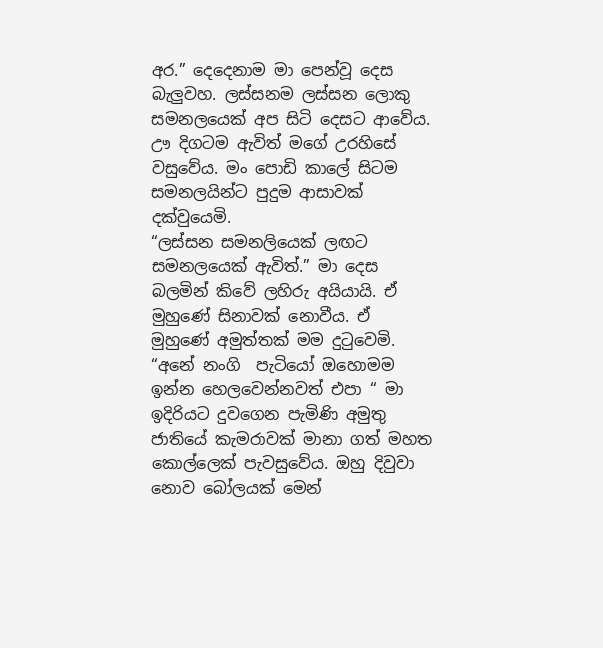අර.” දෙදෙනාම මා පෙන්වූ දෙස බැලුවහ. ලස්සනම ලස්සන ලොකු සමනලයෙක් අප සිටි දෙසට ආවේය. ඌ දිගටම ඇවිත් මගේ උරහිසේ වසුවේය. මං පොඩි කාලේ සිටම සමනලයින්ට පුදුම ආසාවක් දක්වුයෙමි.
“ලස්සන සමනලියෙක් ලඟට සමනලයෙක් ඇවිත්.” මා දෙස බලමින් කිවේ ලහිරු අයියායි. ඒ මුහුණේ සිනාවක් නොවීය. ඒ මුහුණේ අමුත්තක් මම දුටුවෙමි.
“අනේ නංගි  පැටියෝ ඔහොමම ඉන්න හෙලවෙන්නවත් එපා “ මා ඉදිරියට දුවගෙන පැමිණි අමුතු ජාතියේ කැමරාවක් මානා ගත් මහත කොල්ලෙක් පැවසුවේය. ඔහු දිවුවා නොව බෝලයක් මෙන්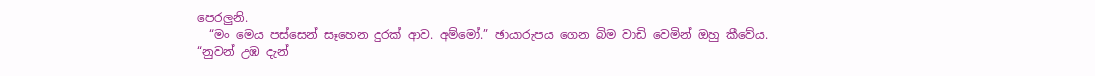පෙරලුනි.
  “මං මෙය පස්සෙන් සෑහෙන දුරක් ආව. අම්මෝ.” ඡායාරුපය ගෙන බිම වාඩි වෙමින් ඔහු කීවේය.
“නුවන් උඹ දැන්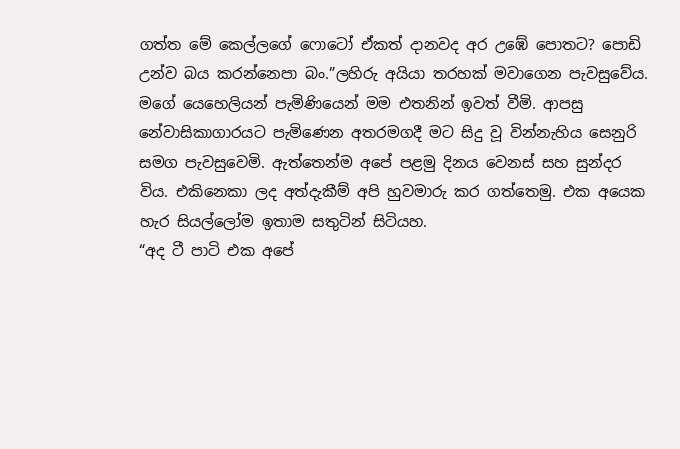ගත්ත මේ කෙල්ලගේ ෆොටෝ ඒකත් දානවද අර උඹේ පොතට? පොඩි උන්ව බය කරන්නෙපා බං.”ලහිරු අයියා තරහක් මවාගෙන පැවසුවේය.
මගේ යෙහෙලියන් පැමිණියෙන් මම එතනින් ඉවත් වීමි. ආපසු නේවාසිකාගාරයට පැමිණෙන අතරමගදී මට සිදු වූ වින්නැහිය සෙනුරි සමග පැවසුවෙමි. ඇත්තෙන්ම අපේ පළමු දිනය වෙනස් සහ සුන්දර විය. එකිනෙකා ලද අත්දැකීම් අපි හුවමාරු කර ගත්තෙමු. එක අයෙක හැර සියල්ලෝම ඉතාම සතුටින් සිටියහ.
“අද ටී පාටි එක අපේ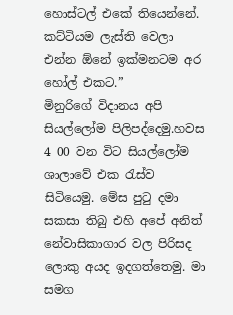හොස්ටල් එකේ තියෙන්නේ. කට්ටියම ලැස්ති වෙලා එන්න ඕනේ ඉක්මනටම අර හෝල් එකට.”
මිනුරිගේ විදානය අපි සියල්ලෝම පිලිපද්දෙමු.හවස 4 00 වන විට සියල්ලෝම ශාලාවේ එක රැස්ව සිටියෙමු. මේස පුටු දමා සකසා තිබු එහි අපේ අනිත් නේවාසිකාගාර වල පිරිසද ලොකු අයද ඉදගත්තෙමු. මා සමග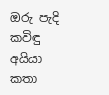ඔරු පැදි කවිඳු අයියා කතා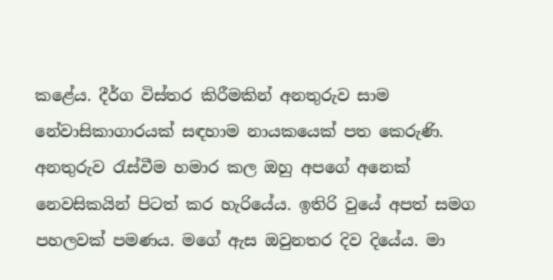කළේය. දීර්ග විස්තර කිරීමකින් අනතුරුව සාම නේවාසිකාගාරයක් සඳහාම නායකයෙක් පත කෙරුණි. අනතුරුව රැස්වීම හමාර කල ඔහු අපගේ අනෙක් නෙවසිකයින් පිටත් කර හැරියේය. ඉතිරි වුයේ අපත් සමග පහලවක් පමණය. මගේ ඇස ඔවුනතර දිව දියේය. මා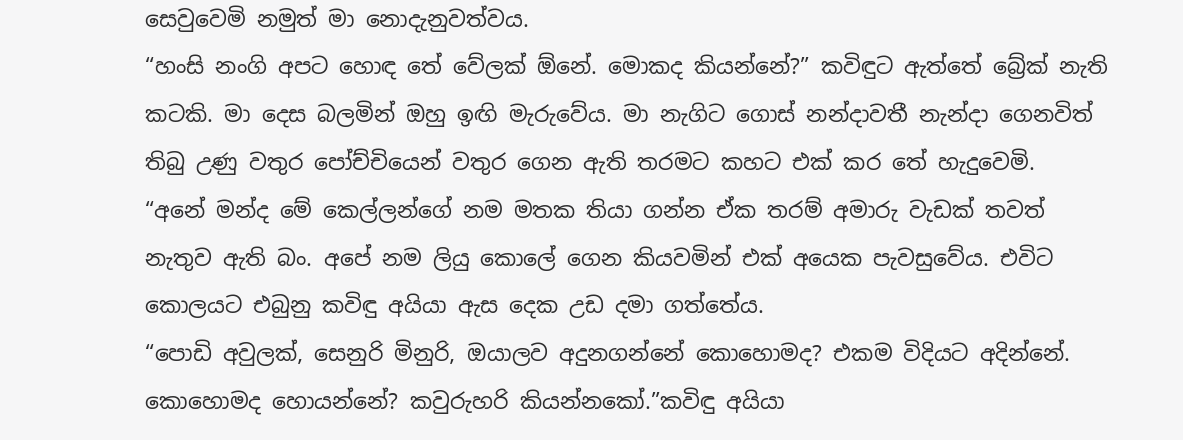සෙවුවෙමි නමුත් මා නොදැනුවත්වය.
“හංසි නංගි අපට හොඳ තේ වේලක් ඕනේ. මොකද කියන්නේ?” කවිඳුට ඇත්තේ බ්‍රේක් නැති කටකි. මා දෙස බලමින් ඔහු ඉඟි මැරුවේය. මා නැගිට ගොස් නන්දාවතී නැන්දා ගෙනවිත් තිබු උණු වතුර පෝච්චියෙන් වතුර ගෙන ඇති තරමට කහට එක් කර තේ හැදුවෙමි.
“අනේ මන්ද මේ කෙල්ලන්ගේ නම මතක තියා ගන්න ඒක තරම් අමාරු වැඩක් තවත් නැතුව ඇති බං. අපේ නම ලියු කොලේ ගෙන කියවමින් එක් අයෙක පැවසුවේය. එවිට කොලයට එබුනු කවිඳු අයියා ඇස දෙක උඩ දමා ගත්තේය.
“පොඩි අවුලක්, සෙනුරි මිනුරි, ඔයාලව අදුනගන්නේ කොහොමද? එකම විදියට අදින්නේ. කොහොමද හොයන්නේ? කවුරුහරි කියන්නකෝ.”කවිඳු අයියා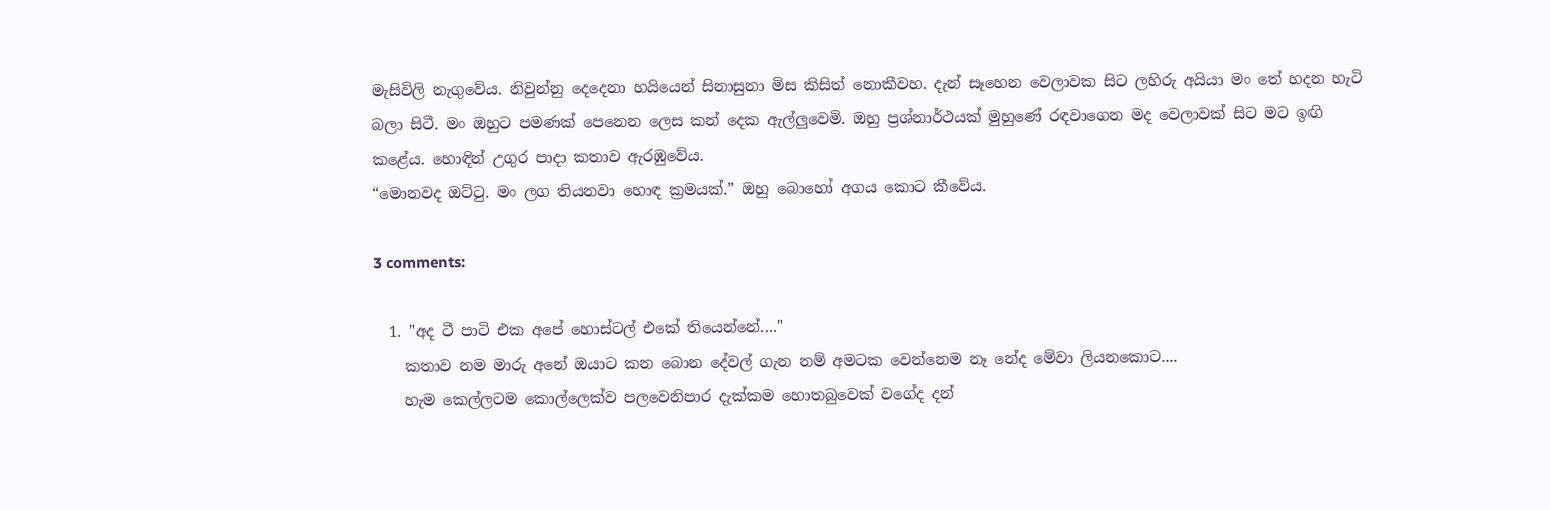මැසිවිලි නැගුවේය. නිවුන්නු දෙදෙනා හයියෙන් සිනාසුනා මිස කිසිත් නොකීවහ. දැන් සෑහෙන වෙලාවක සිට ලහිරු අයියා මං තේ හදන හැටි බලා සිටී. මං ඔහුට පමණක් පෙනෙන ලෙස කන් දෙක ඇල්ලුවෙමි. ඔහු ප්‍රශ්නාර්ථයක් මුහුණේ රඳවාගෙන මද වෙලාවක් සිට මට ඉඟි කළේය. හොඳින් උගුර පාදා කතාව ඇරඹුවේය.
“මොනවද ඔට්ටු. මං ලග තියනවා හොඳ ක්‍රමයක්.” ඔහු බොහෝ අගය කොට කීවේය.

3 comments:

  1. "අද ටී පාටි එක අපේ හොස්ටල් එකේ තියෙන්නේ...."
    කතාව නම මාරු අනේ ඔයාට කන බොන දේවල් ගැන නම් අමටක වෙන්නෙම නෑ නේද මේවා ලියනකොට....
    හැම කෙල්ලටම කොල්ලෙක්ව පලවෙනිපාර දැක්කම හොතබුවෙක් වගේද දන්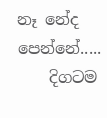නෑ නේද පෙන්නේ.....
    දිගටම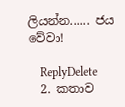ලියන්න...... ජය වේවා!

    ReplyDelete
  2. කතාව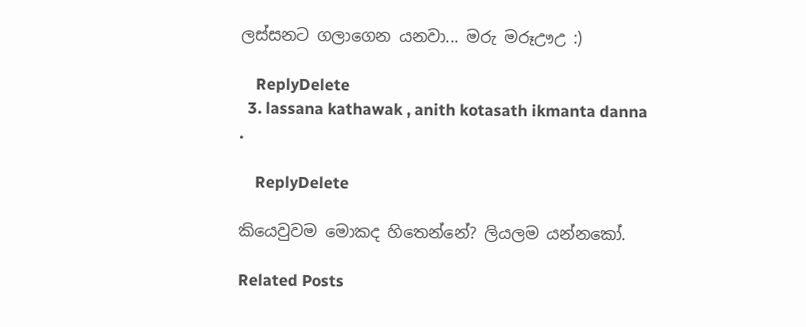ලස්සනට ගලාගෙන යනවා... මරු මරූඌඋ :)

    ReplyDelete
  3. lassana kathawak , anith kotasath ikmanta danna .

    ReplyDelete

කියෙවුවම මොකද හිතෙන්නේ? ලියලම යන්නකෝ.

Related Posts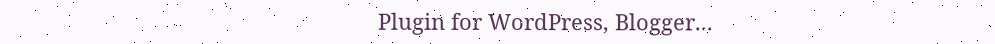Plugin for WordPress, Blogger...